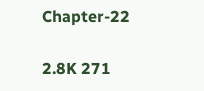Chapter-22

2.8K 271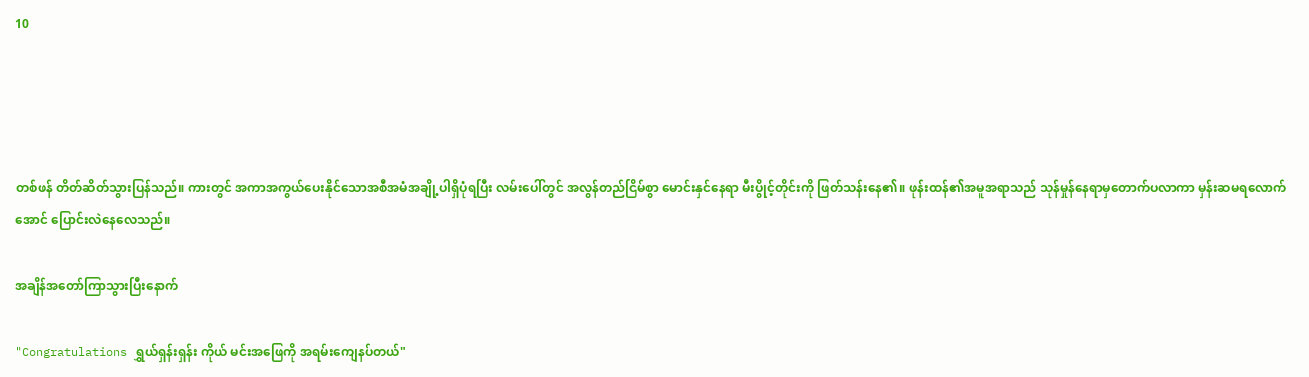10




တစ်ဖန် တိတ်ဆိတ်သွားပြန်သည်။ ကားတွင် အကာအကွယ်ပေးနိုင်သောအစီအမံအချို့ပါရှိပုံရပြီး လမ်းပေါ်တွင် အလွန်တည်ငြိမ်စွာ မောင်းနှင်နေရာ မီးပွိုင့်တိုင်းကို ဖြတ်သန်းနေ၏။ ဖုန်းထန်၏အမူအရာသည် သုန်မှုန်နေရာမှတောက်ပလာကာ မှန်းဆမရလောက်အောင် ပြောင်းလဲနေလေသည်။

အချိန်အတော်ကြာသွားပြီးနောက်

"Congratulations ရွှယ်ရှန်းရှန်း ကိုယ် မင်းအဖြေကို အရမ်းကျေနပ်တယ်"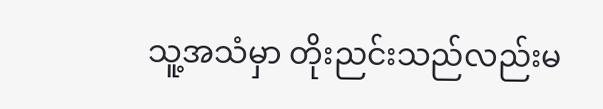သူ့အသံမှာ တိုးညင်းသည်လည်းမ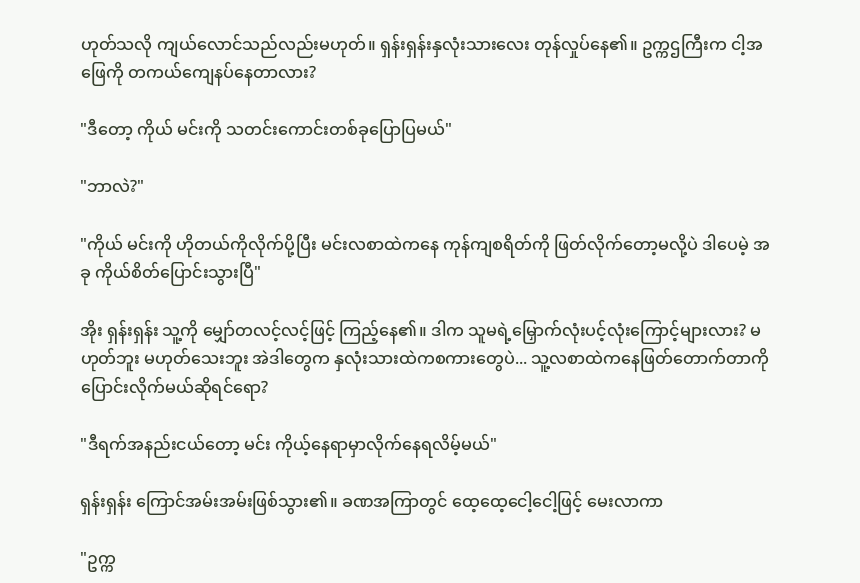ဟုတ်သလို ကျယ်လောင်သည်လည်းမဟုတ်။ ရှန်းရှန်းနှလုံးသားလေး တုန်လှုပ်နေ၏။ ဥက္ကဌကြီးက ငါ့အဖြေကို တကယ်ကျေနပ်နေတာလား?

"ဒီတော့ ကိုယ် မင်းကို သတင်းကောင်းတစ်ခုပြောပြမယ်"

"ဘာလဲ?"

"ကိုယ် မင်းကို ဟိုတယ်ကိုလိုက်ပို့ပြီး မင်းလစာထဲကနေ ကုန်ကျစရိတ်ကို ဖြတ်လိုက်တော့မလို့ပဲ ဒါပေမဲ့ အခု ကိုယ်စိတ်ပြောင်းသွားပြီ"

အိုး ရှန်းရှန်း သူ့ကို မျှော်တလင့်လင့်ဖြင့် ကြည့်နေ၏။ ဒါက သူမရဲ့မြှောက်လုံးပင့်လုံးကြောင့်များလား? မဟုတ်ဘူး မဟုတ်သေးဘူး အဲဒါတွေက နှလုံးသားထဲကစကားတွေပဲ... သူ့လစာထဲကနေဖြတ်တောက်တာကို ပြောင်းလိုက်မယ်ဆိုရင်ရော?

"ဒီရက်အနည်းငယ်တော့ မင်း ကိုယ့်နေရာမှာလိုက်နေရလိမ့်မယ်"

ရှန်းရှန်း ကြောင်အမ်းအမ်းဖြစ်သွား၏။ ခဏအကြာတွင် ထေ့ထေ့ငေါ့ငေါ့ဖြင့် မေးလာကာ

"ဥက္က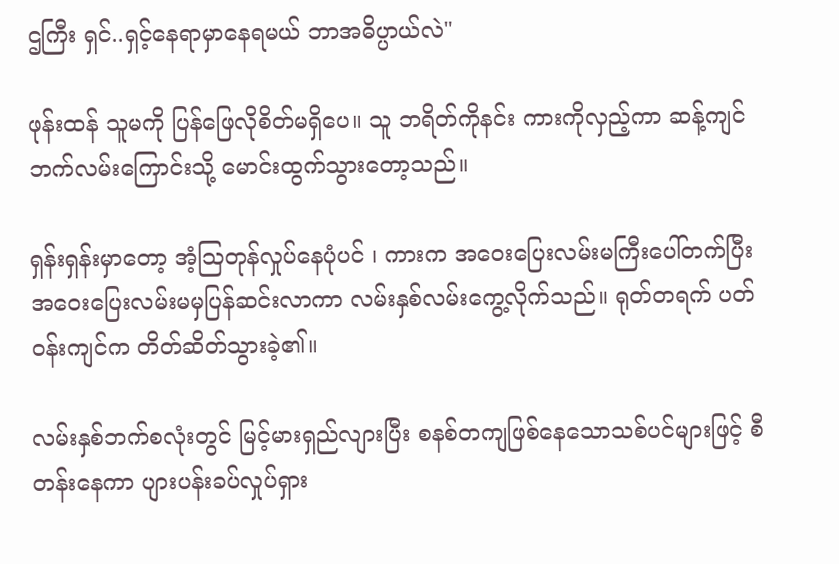ဌကြီး ရှင်..ရှင့်နေရာမှာနေရမယ် ဘာအဓိပ္ပာယ်လဲ"

ဖုန်းထန် သူမကို ပြန်ဖြေလိုစိတ်မရှိပေ။ သူ ဘရိတ်ကိုနင်း ကားကိုလှည့်ကာ ဆန့်ကျင်ဘက်လမ်းကြောင်းသို့ မောင်းထွက်သွားတော့သည်။

ရှန်းရှန်းမှာတော့ အံ့ဩတုန်လှုပ်နေပုံပင် ၊ ကားက အဝေးပြေးလမ်းမကြီးပေါ်တက်ပြီး အဝေးပြေးလမ်းမမှပြန်ဆင်းလာကာ လမ်းနှစ်လမ်းကွေ့လိုက်သည်။ ရုတ်တရက် ပတ်ဝန်းကျင်က တိတ်ဆိတ်သွားခဲ့၏။

လမ်းနှစ်ဘက်စလုံးတွင် မြင့်မားရှည်လျားပြီး စနစ်တကျဖြစ်နေသောသစ်ပင်များဖြင့် စီတန်းနေကာ ပျားပန်းခပ်လှုပ်ရှား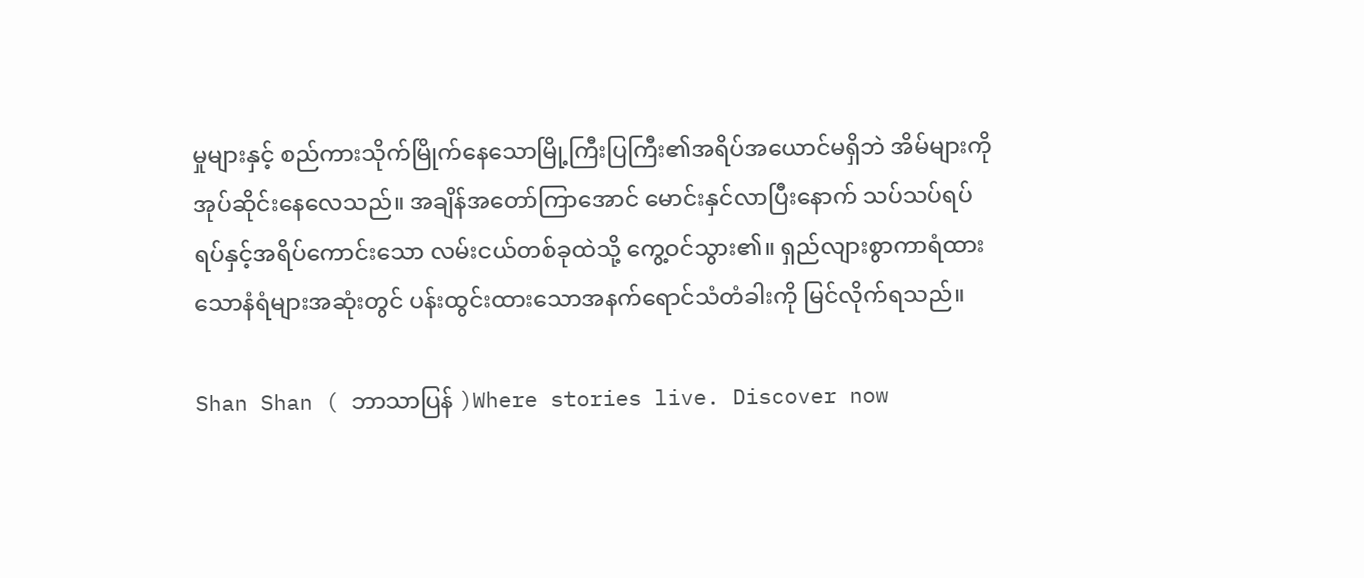မှုများနှင့် စည်ကားသိုက်မြိုက်နေသောမြို့ကြီးပြကြီး၏အရိပ်အယောင်မရှိဘဲ အိမ်များကို အုပ်ဆိုင်းနေလေသည်။ အချိန်အတော်ကြာအောင် မောင်းနှင်လာပြီးနောက် သပ်သပ်ရပ်ရပ်နှင့်အရိပ်ကောင်းသော လမ်းငယ်တစ်ခုထဲသို့ ကွေ့ဝင်သွား၏။ ရှည်လျားစွာကာရံထားသောနံရံများအဆုံးတွင် ပန်းထွင်းထားသောအနက်ရောင်သံတံခါးကို မြင်လိုက်ရသည်။

Shan Shan ( ဘာသာပြန် )Where stories live. Discover now